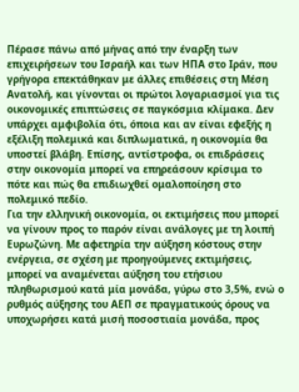Πέρασε πάνω από μήνας από την έναρξη των επιχειρήσεων του Ισραήλ και των ΗΠΑ στο Ιράν, που γρήγορα επεκτάθηκαν με άλλες επιθέσεις στη Μέση Ανατολή, και γίνονται οι πρώτοι λογαριασμοί για τις οικονομικές επιπτώσεις σε παγκόσμια κλίμακα. Δεν υπάρχει αμφιβολία ότι, όποια και αν είναι εφεξής η εξέλιξη πολεμικά και διπλωματικά, η οικονομία θα υποστεί βλάβη. Επίσης, αντίστροφα, οι επιδράσεις στην οικονομία μπορεί να επηρεάσουν κρίσιμα το πότε και πώς θα επιδιωχθεί ομαλοποίηση στο πολεμικό πεδίο.
Για την ελληνική οικονομία, οι εκτιμήσεις που μπορεί να γίνουν προς το παρόν είναι ανάλογες με τη λοιπή Ευρωζώνη. Με αφετηρία την αύξηση κόστους στην ενέργεια, σε σχέση με προηγούμενες εκτιμήσεις, μπορεί να αναμένεται αύξηση του ετήσιου πληθωρισμού κατά μία μονάδα, γύρω στο 3,5%, ενώ ο ρυθμός αύξησης του ΑΕΠ σε πραγματικούς όρους να υποχωρήσει κατά μισή ποσοστιαία μονάδα, προς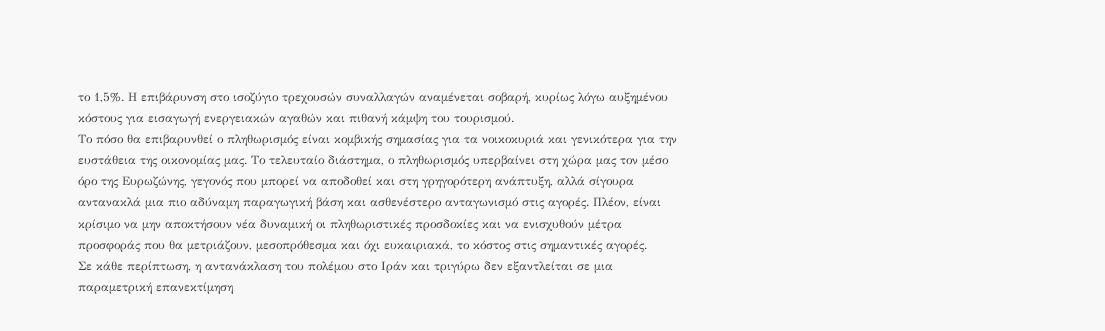το 1,5%. Η επιβάρυνση στο ισοζύγιο τρεχουσών συναλλαγών αναμένεται σοβαρή, κυρίως λόγω αυξημένου κόστους για εισαγωγή ενεργειακών αγαθών και πιθανή κάμψη του τουρισμού.
Το πόσο θα επιβαρυνθεί ο πληθωρισμός είναι κομβικής σημασίας για τα νοικοκυριά και γενικότερα για την ευστάθεια της οικονομίας μας. Το τελευταίο διάστημα, ο πληθωρισμός υπερβαίνει στη χώρα μας τον μέσο όρο της Ευρωζώνης, γεγονός που μπορεί να αποδοθεί και στη γρηγορότερη ανάπτυξη, αλλά σίγουρα αντανακλά μια πιο αδύναμη παραγωγική βάση και ασθενέστερο ανταγωνισμό στις αγορές. Πλέον, είναι κρίσιμο να μην αποκτήσουν νέα δυναμική οι πληθωριστικές προσδοκίες και να ενισχυθούν μέτρα προσφοράς που θα μετριάζουν, μεσοπρόθεσμα και όχι ευκαιριακά, το κόστος στις σημαντικές αγορές.
Σε κάθε περίπτωση, η αντανάκλαση του πολέμου στο Ιράν και τριγύρω δεν εξαντλείται σε μια παραμετρική επανεκτίμηση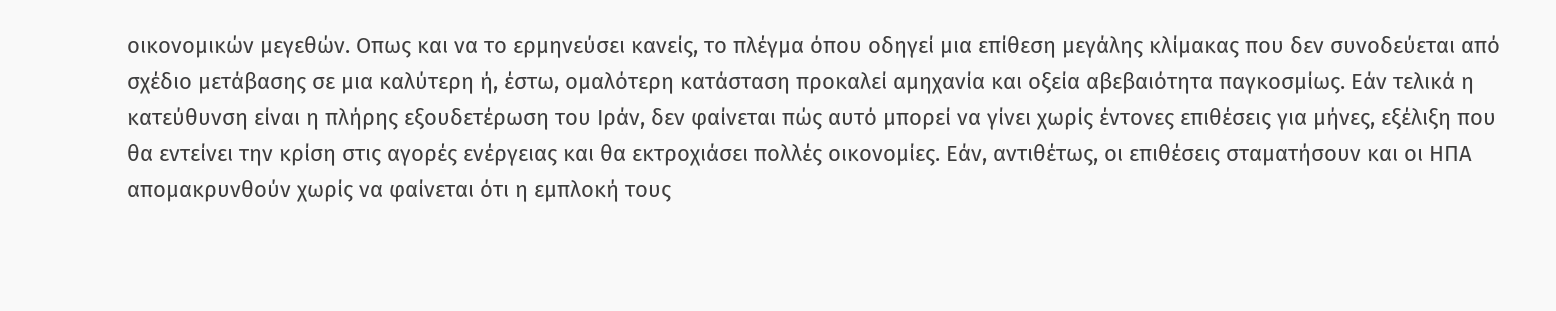οικονομικών μεγεθών. Οπως και να το ερμηνεύσει κανείς, το πλέγμα όπου οδηγεί μια επίθεση μεγάλης κλίμακας που δεν συνοδεύεται από σχέδιο μετάβασης σε μια καλύτερη ή, έστω, ομαλότερη κατάσταση προκαλεί αμηχανία και οξεία αβεβαιότητα παγκοσμίως. Εάν τελικά η κατεύθυνση είναι η πλήρης εξουδετέρωση του Ιράν, δεν φαίνεται πώς αυτό μπορεί να γίνει χωρίς έντονες επιθέσεις για μήνες, εξέλιξη που θα εντείνει την κρίση στις αγορές ενέργειας και θα εκτροχιάσει πολλές οικονομίες. Εάν, αντιθέτως, οι επιθέσεις σταματήσουν και οι ΗΠΑ απομακρυνθούν χωρίς να φαίνεται ότι η εμπλοκή τους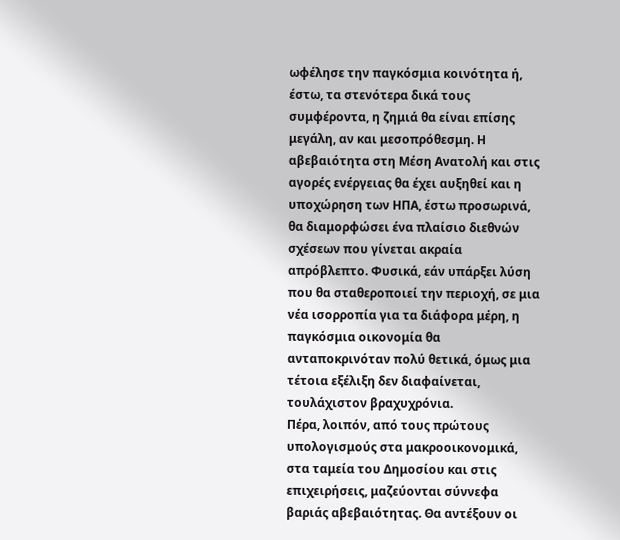ωφέλησε την παγκόσμια κοινότητα ή, έστω, τα στενότερα δικά τους συμφέροντα, η ζημιά θα είναι επίσης μεγάλη, αν και μεσοπρόθεσμη. Η αβεβαιότητα στη Μέση Ανατολή και στις αγορές ενέργειας θα έχει αυξηθεί και η υποχώρηση των ΗΠΑ, έστω προσωρινά, θα διαμορφώσει ένα πλαίσιο διεθνών σχέσεων που γίνεται ακραία απρόβλεπτο. Φυσικά, εάν υπάρξει λύση που θα σταθεροποιεί την περιοχή, σε μια νέα ισορροπία για τα διάφορα μέρη, η παγκόσμια οικονομία θα ανταποκρινόταν πολύ θετικά, όμως μια τέτοια εξέλιξη δεν διαφαίνεται, τουλάχιστον βραχυχρόνια.
Πέρα, λοιπόν, από τους πρώτους υπολογισμούς στα μακροοικονομικά, στα ταμεία του Δημοσίου και στις επιχειρήσεις, μαζεύονται σύννεφα βαριάς αβεβαιότητας. Θα αντέξουν οι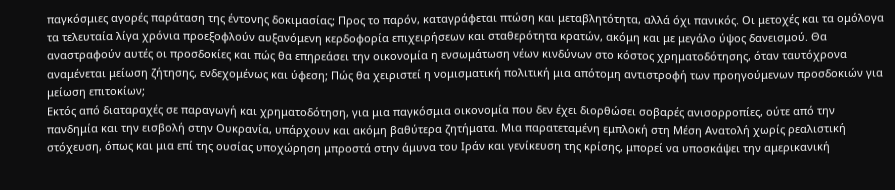παγκόσμιες αγορές παράταση της έντονης δοκιμασίας; Προς το παρόν, καταγράφεται πτώση και μεταβλητότητα, αλλά όχι πανικός. Οι μετοχές και τα ομόλογα τα τελευταία λίγα χρόνια προεξοφλούν αυξανόμενη κερδοφορία επιχειρήσεων και σταθερότητα κρατών, ακόμη και με μεγάλο ύψος δανεισμού. Θα αναστραφούν αυτές οι προσδοκίες και πώς θα επηρεάσει την οικονομία η ενσωμάτωση νέων κινδύνων στο κόστος χρηματοδότησης, όταν ταυτόχρονα αναμένεται μείωση ζήτησης, ενδεχομένως και ύφεση; Πώς θα χειριστεί η νομισματική πολιτική μια απότομη αντιστροφή των προηγούμενων προσδοκιών για μείωση επιτοκίων;
Εκτός από διαταραχές σε παραγωγή και χρηματοδότηση, για μια παγκόσμια οικονομία που δεν έχει διορθώσει σοβαρές ανισορροπίες, ούτε από την πανδημία και την εισβολή στην Ουκρανία, υπάρχουν και ακόμη βαθύτερα ζητήματα. Μια παρατεταμένη εμπλοκή στη Μέση Ανατολή χωρίς ρεαλιστική στόχευση, όπως και μια επί της ουσίας υποχώρηση μπροστά στην άμυνα του Ιράν και γενίκευση της κρίσης, μπορεί να υποσκάψει την αμερικανική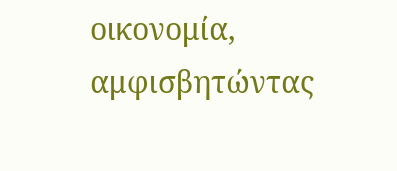οικονομία, αμφισβητώντας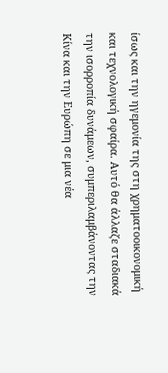ίσως και την ηγεμονία της στη χρηματοοικονομική και τεχνολογική σφαίρα. Αυτό θα άλλαζε σταδιακά την ισορροπία δυνάμεων, συμπεριλαμβάνοντας την Κίνα και την Ευρώπη σε μια νέα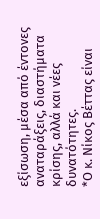εξίσωση, μέσα από έντονες αναταράξεις, διαστήματα κρίσης, αλλά και νέες δυνατότητες.
*Ο κ. Νίκος Βέττας είναι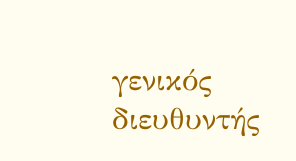γενικός διευθυντής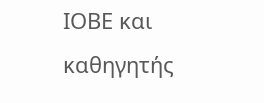ΙΟΒΕ και καθηγητής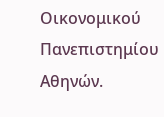Οικονομικού Πανεπιστημίου Αθηνών.